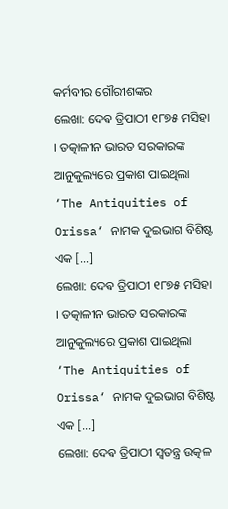କର୍ମବୀର ଗୌରୀଶଙ୍କର
ଲେଖା: ଦେଵ ତ୍ରିପାଠୀ ୧୮୭୫ ମସିହା । ତତ୍କାଳୀନ ଭାରତ ସରକାରଙ୍କ ଆନୁକୁଲ୍ୟରେ ପ୍ରକାଶ ପାଇଥିଲା ‘The Antiquities of Orissa‘ ନାମକ ଦୁଇଭାଗ ବିଶିଷ୍ଟ ଏକ […]
ଲେଖା: ଦେଵ ତ୍ରିପାଠୀ ୧୮୭୫ ମସିହା । ତତ୍କାଳୀନ ଭାରତ ସରକାରଙ୍କ ଆନୁକୁଲ୍ୟରେ ପ୍ରକାଶ ପାଇଥିଲା ‘The Antiquities of Orissa‘ ନାମକ ଦୁଇଭାଗ ବିଶିଷ୍ଟ ଏକ […]
ଲେଖା: ଦେଵ ତ୍ରିପାଠୀ ସ୍ବତନ୍ତ୍ର ଉତ୍କଳ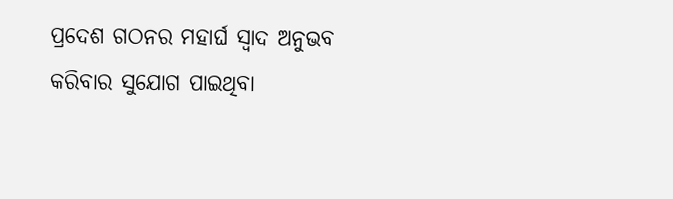ପ୍ରଦେଶ ଗଠନର ମହାର୍ଘ ସ୍ବାଦ ଅନୁଭବ କରିବାର ସୁଯୋଗ ପାଇଥିବା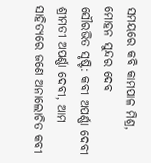ସମୟରେ କବି କାମପାଳ ମିଶ୍ର, ମୋହନ ସୁନ୍ଦର ଦେବ
ସୌରଭିତ ସୃଷ୍ଟି: କବୀ ଅପର୍ଣ୍ଣା ଦେବୀ ଶ୍ରୀମତୀ ଅପର୍ଣ୍ଣା ଦେବୀ, ଆମ ସାହିତ୍ୟରେ ଜଣେ ଅନାଲୋଚିତ କବୀ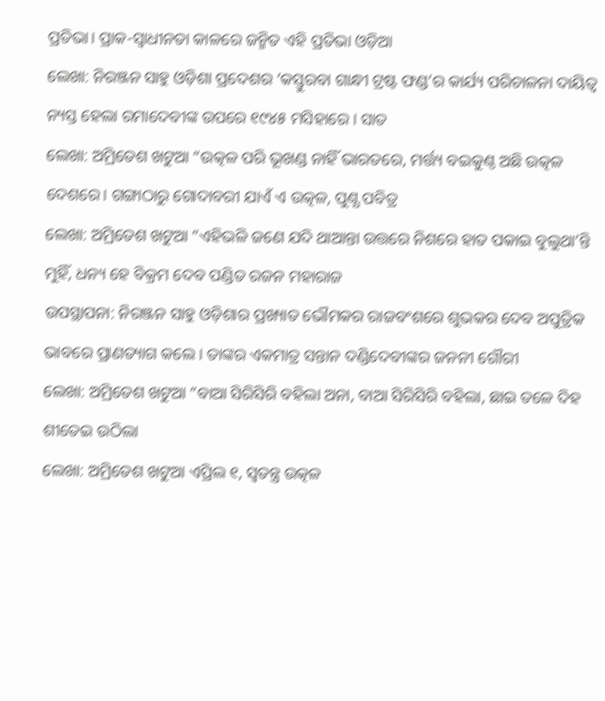ପ୍ରତିଭା। ପ୍ରାକ-ସ୍ଵାଧୀନତା କାଳରେ ଜନ୍ମିତ ଏହି ପ୍ରତିଭା ଓଡ଼ିଆ
ଲେଖା: ନିରଞ୍ଜନ ସାହୁ ଓଡ଼ିଶା ପ୍ରଦେଶର ‘କସ୍ତୁରବା ଗାନ୍ଧୀ ଟ୍ରଷ୍ଟ ଫଣ୍ଡ’ର କାର୍ଯ୍ୟ ପରିଚାଳନା ଦାୟିତ୍ଵ ନ୍ୟସ୍ତ ହେଲା ରମାଦେବୀଙ୍କ ଉପରେ ୧୯୪୫ ମସିହାରେ । ସାତ
ଲେଖା: ଅମ୍ରିତେଶ ଖଟୁଆ “ଉତ୍କଳ ପରି ଭୂଖଣ୍ଡ ନାହିଁ ଭାରତରେ, ମର୍ତ୍ତ୍ୟ ବଇକୁଣ୍ଠ ଅଛି ଉତ୍କଳ ଦେଶରେ। ଗଙ୍ଗାଠାରୁ ଗୋଦାବରୀ ଯାଏଁ ଏ ଉତ୍କଳ, ପୁଣ୍ଯ ପବିତ୍ର
ଲେଖା: ଅମ୍ରିତେଶ ଖଟୁଆ “ଏହିଭଳି ଜଣେ ଯଦି ଥାଆନ୍ତା ଉତ୍ତରେ ନିଶରେ ହାତ ପକାଇ ବୁଲୁଥା’ନ୍ତି ମୁହିଁ, ଧନ୍ୟ ହେ ବିକ୍ରମ ଦେବ ପଣ୍ଡିତ ରଜନ ମହାରାଜ
ଉପସ୍ଥାପନା: ନିରଞ୍ଜନ ସାହୁ ଓଡ଼ିଶାର ପ୍ରଖ୍ୟାତ ଭୌମକର ରାଜବଂଶରେ ଶୁଭକର ଦେବ ଅପୁତ୍ରିକ ଭାବରେ ପ୍ରାଣତ୍ୟାଗ କଲେ । ତାଙ୍କର ଏକମାତ୍ର ସନ୍ତାନ ଦଣ୍ଡିଦେବୀଙ୍କର ଜନନୀ ଗୌରୀ
ଲେଖା: ଅମ୍ରିତେଶ ଖଟୁଆ “ବାଆ ସିରିସିରି ବହିଲା ଅନା, ବାଆ ସିରିସିରି ବହିଲା, ଛାଇ ତଳେ ଦିହ ଶୀତେଇ ଉଠିଲା
ଲେଖା: ଅମ୍ରିତେଶ ଖଟୁଆ ଏପ୍ରିଲ ୧, ସ୍ଵତନ୍ତ୍ର ଉତ୍କଳ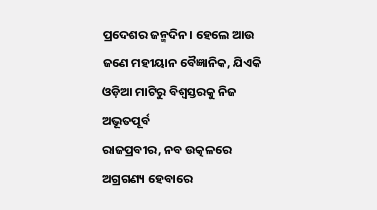ପ୍ରଦେଶର ଜନ୍ମଦିନ। ହେଲେ ଆଉ ଜଣେ ମହୀୟାନ ବୈଜ୍ଞାନିକ, ଯିଏକି ଓଡ଼ିଆ ମାଟିରୁ ବିଶ୍ଵସ୍ତରକୁ ନିଜ ଅଭୂତପୂର୍ବ
ରାଜପ୍ରବୀର, ନବ ଉତ୍କଳରେ ଅଗ୍ରଗଣ୍ୟ ହେବାରେ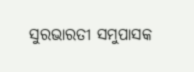ସୁରଭାରତୀ ସମୁପାସକ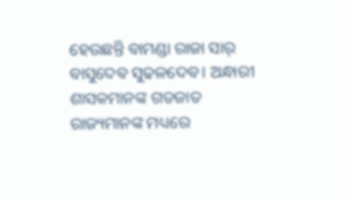ହେଉଛନ୍ତି ବାମଣ୍ଡା ରାଜା ସାର୍ ବାସୁଦେବ ସୁଢଳଦେବ। ଅନ୍ଧାରୀ ଶାସକମାନଙ୍କ ଗଡଜାତ ରାଜ୍ୟମାନଙ୍କ ମଧ୍ୟରେ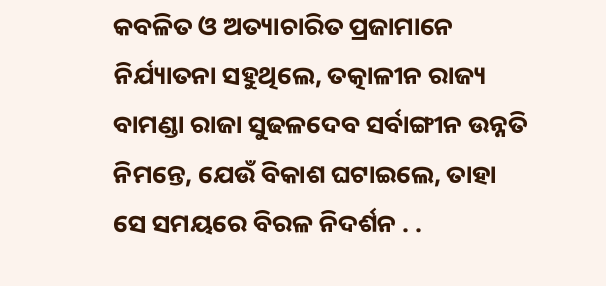କବଳିତ ଓ ଅତ୍ୟାଚାରିତ ପ୍ରଜାମାନେ ନିର୍ଯ୍ୟାତନା ସହୁଥିଲେ, ତତ୍କାଳୀନ ରାଜ୍ୟ ବାମଣ୍ଡା ରାଜା ସୁଢଳଦେବ ସର୍ବାଙ୍ଗୀନ ଉନ୍ନତି ନିମନ୍ତେ, ଯେଉଁ ବିକାଶ ଘଟାଇଲେ, ତାହା ସେ ସମୟରେ ବିରଳ ନିଦର୍ଶନ . .